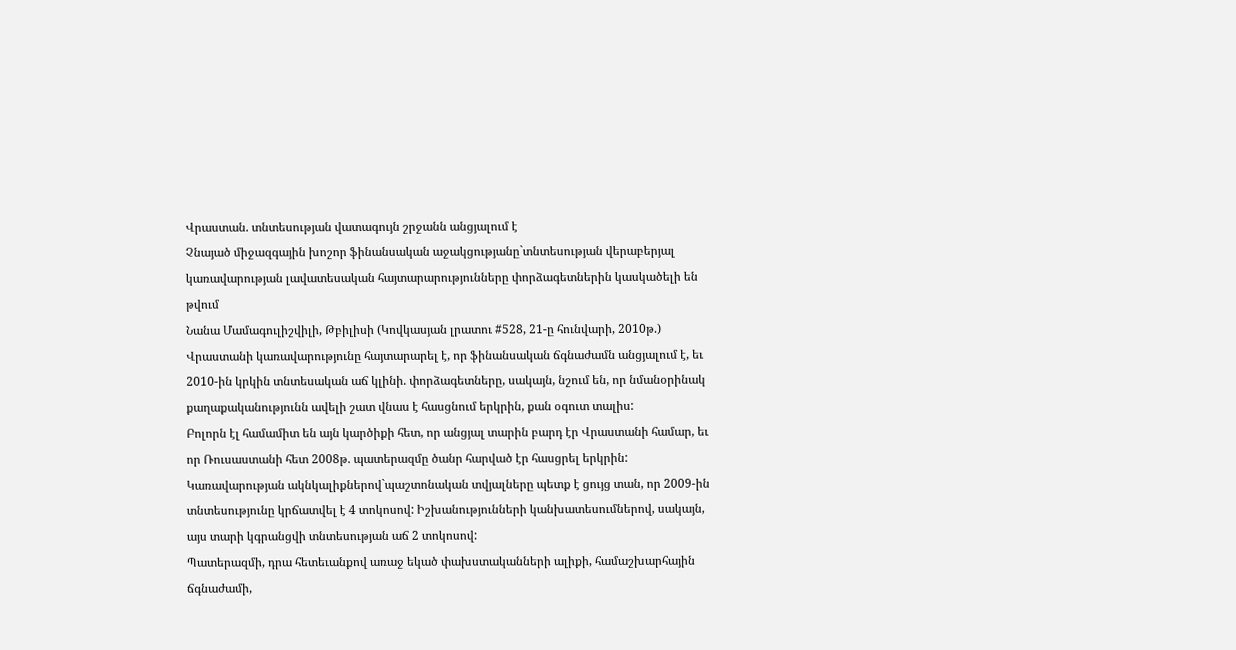Վրաստան. տնտեսության վատագույն շրջանն անցյալում է
Չնայած միջազգային խոշոր ֆինանսական աջակցությանը`տնտեսության վերաբերյալ կառավարության լավատեսական հայտարարությունները փորձագետներին կասկածելի են թվում
Նանա Մամագուլիշվիլի, Թբիլիսի (Կովկասյան լրատու #528, 21-ը հունվարի, 2010թ.)
Վրաստանի կառավարությունը հայտարարել է, որ ֆինանսական ճգնաժամն անցյալում է, եւ 2010-ին կրկին տնտեսական աճ կլինի. փորձագետները, սակայն, նշում են, որ նմանօրինակ քաղաքականությունն ավելի շատ վնաս է հասցնում երկրին, քան օգուտ տալիս:
Բոլորն էլ համամիտ են այն կարծիքի հետ, որ անցյալ տարին բարդ էր Վրաստանի համար, եւ որ Ռուսաստանի հետ 2008թ. պատերազմը ծանր հարված էր հասցրել երկրին: Կառավարության ակնկալիքներով`պաշտոնական տվյալները պետք է ցույց տան, որ 2009-ին տնտեսությունը կրճատվել է 4 տոկոսով: Իշխանությունների կանխատեսումներով, սակայն, այս տարի կգրանցվի տնտեսության աճ 2 տոկոսով:
Պատերազմի, դրա հետեւանքով առաջ եկած փախստականների ալիքի, համաշխարհային ճգնաժամի,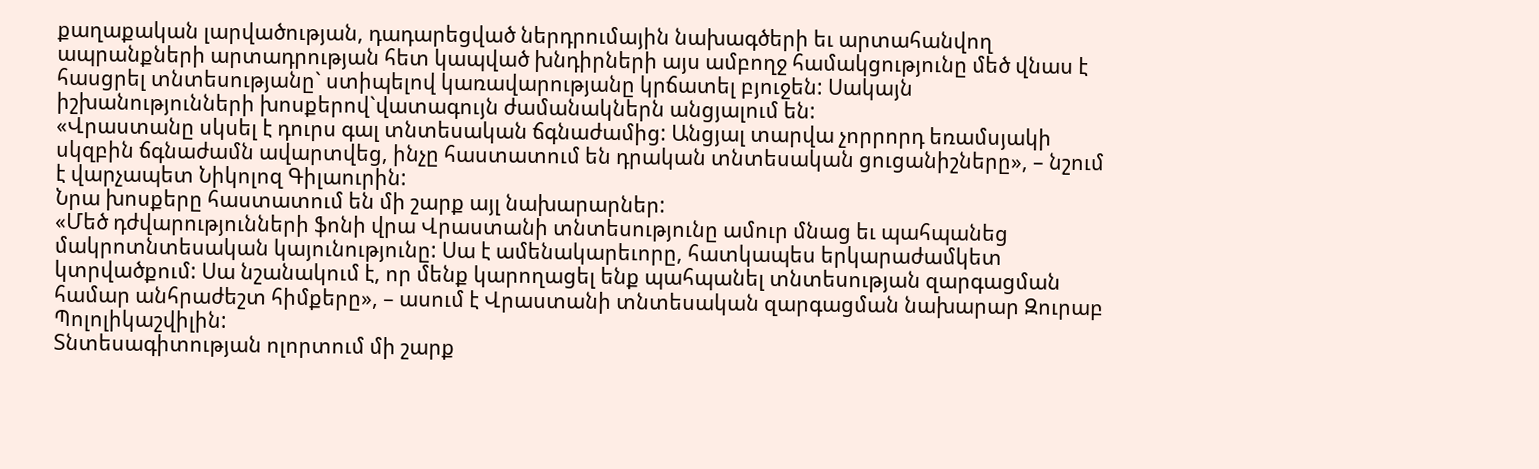քաղաքական լարվածության, դադարեցված ներդրումային նախագծերի եւ արտահանվող ապրանքների արտադրության հետ կապված խնդիրների այս ամբողջ համակցությունը մեծ վնաս է հասցրել տնտեսությանը` ստիպելով կառավարությանը կրճատել բյուջեն: Սակայն իշխանությունների խոսքերով`վատագույն ժամանակներն անցյալում են:
«Վրաստանը սկսել է դուրս գալ տնտեսական ճգնաժամից: Անցյալ տարվա չորրորդ եռամսյակի սկզբին ճգնաժամն ավարտվեց, ինչը հաստատում են դրական տնտեսական ցուցանիշները», – նշում է վարչապետ Նիկոլոզ Գիլաուրին:
Նրա խոսքերը հաստատում են մի շարք այլ նախարարներ:
«Մեծ դժվարությունների ֆոնի վրա Վրաստանի տնտեսությունը ամուր մնաց եւ պահպանեց մակրոտնտեսական կայունությունը: Սա է ամենակարեւորը, հատկապես երկարաժամկետ կտրվածքում: Սա նշանակում է, որ մենք կարողացել ենք պահպանել տնտեսության զարգացման համար անհրաժեշտ հիմքերը», – ասում է Վրաստանի տնտեսական զարգացման նախարար Զուրաբ Պոլոլիկաշվիլին:
Տնտեսագիտության ոլորտում մի շարք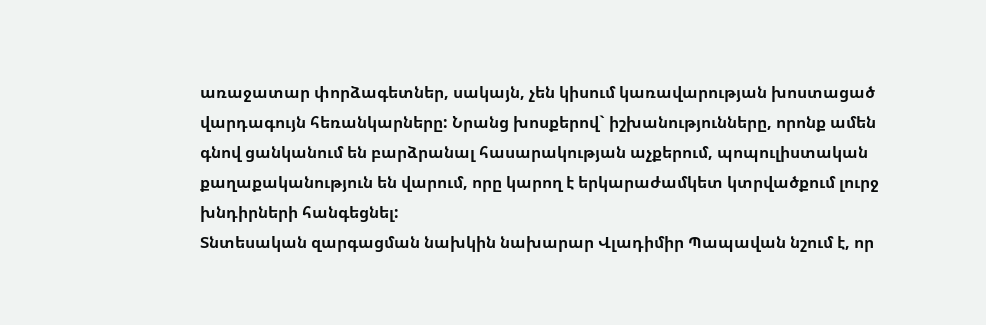առաջատար փորձագետներ, սակայն, չեն կիսում կառավարության խոստացած վարդագույն հեռանկարները: Նրանց խոսքերով` իշխանությունները, որոնք ամեն գնով ցանկանում են բարձրանալ հասարակության աչքերում, պոպուլիստական քաղաքականություն են վարում, որը կարող է երկարաժամկետ կտրվածքում լուրջ խնդիրների հանգեցնել:
Տնտեսական զարգացման նախկին նախարար Վլադիմիր Պապավան նշում է, որ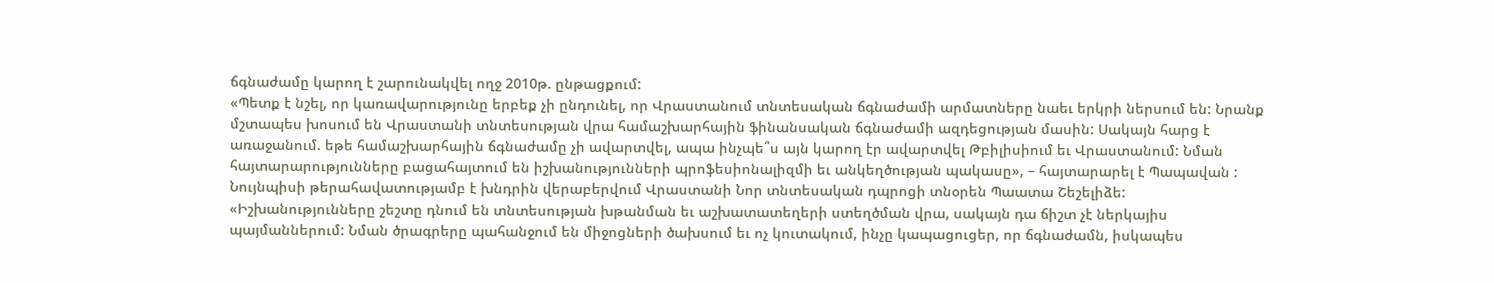ճգնաժամը կարող է շարունակվել ողջ 2010թ. ընթացքում:
«Պետք է նշել, որ կառավարությունը երբեք չի ընդունել, որ Վրաստանում տնտեսական ճգնաժամի արմատները նաեւ երկրի ներսում են: Նրանք մշտապես խոսում են Վրաստանի տնտեսության վրա համաշխարհային ֆինանսական ճգնաժամի ազդեցության մասին: Սակայն հարց է առաջանում. եթե համաշխարհային ճգնաժամը չի ավարտվել, ապա ինչպե՞ս այն կարող էր ավարտվել Թբիլիսիում եւ Վրաստանում: Նման հայտարարությունները բացահայտում են իշխանությունների պրոֆեսիոնալիզմի եւ անկեղծության պակասը», – հայտարարել է Պապավան :
Նույնպիսի թերահավատությամբ է խնդրին վերաբերվում Վրաստանի Նոր տնտեսական դպրոցի տնօրեն Պաատա Շեշելիձե:
«Իշխանությունները շեշտը դնում են տնտեսության խթանման եւ աշխատատեղերի ստեղծման վրա, սակայն դա ճիշտ չէ ներկայիս պայմաններում: Նման ծրագրերը պահանջում են միջոցների ծախսում եւ ոչ կուտակում, ինչը կապացուցեր, որ ճգնաժամն, իսկապես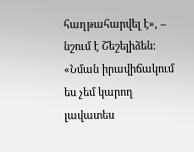հաղթահարվել է», – նշում է Շեշելիձեն:
«Նման իրավիճակում ես չեմ կարող լավատես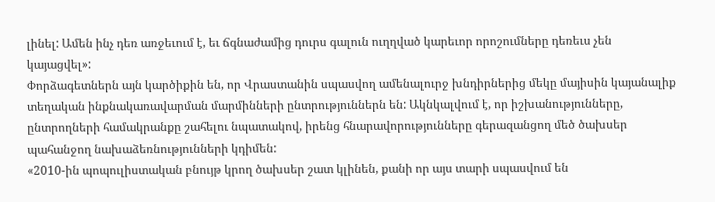լինել: Ամեն ինչ դեռ առջեւում է, եւ ճգնաժամից դուրս գալուն ուղղված կարեւոր որոշումները դեռեւս չեն կայացվել»:
Փորձագետներն այն կարծիքին են, որ Վրաստանին սպասվող ամենալուրջ խնդիրներից մեկը մայիսին կայանալիք տեղական ինքնակառավարման մարմինների ընտրություններն են: Ակնկալվում է, որ իշխանությունները, ընտրողների համակրանքը շահելու նպատակով, իրենց հնարավորությունները գերազանցող մեծ ծախսեր պահանջող նախաձեռնությունների կդիմեն:
«2010-ին պոպուլիստական բնույթ կրող ծախսեր շատ կլինեն, քանի որ այս տարի սպասվում են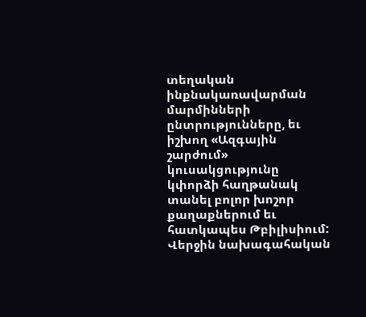տեղական ինքնակառավարման մարմինների ընտրությունները, եւ իշխող «Ազգային շարժում» կուսակցությունը կփորձի հաղթանակ տանել բոլոր խոշոր քաղաքներում եւ հատկապես Թբիլիսիում: Վերջին նախագահական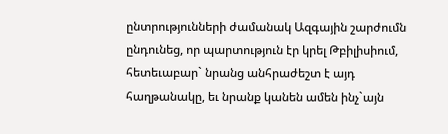ընտրությունների ժամանակ Ազգային շարժումն ընդունեց, որ պարտություն էր կրել Թբիլիսիում, հետեւաբար` նրանց անհրաժեշտ է այդ հաղթանակը, եւ նրանք կանեն ամեն ինչ`այն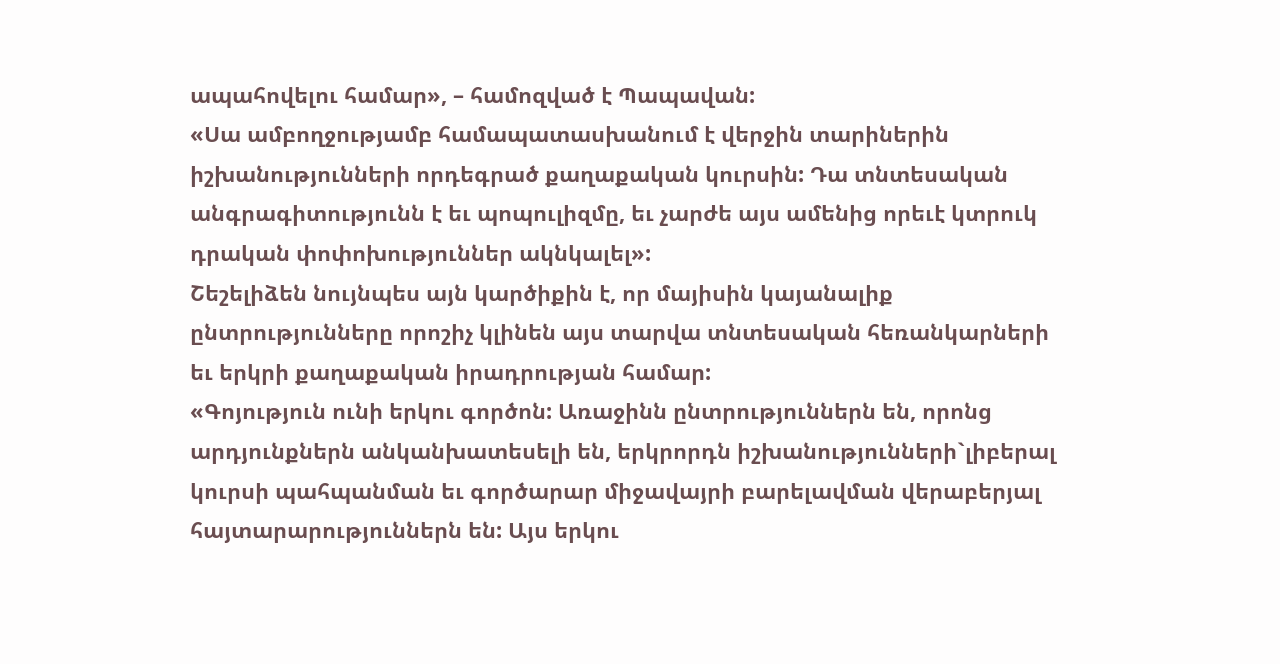ապահովելու համար», – համոզված է Պապավան:
«Սա ամբողջությամբ համապատասխանում է վերջին տարիներին իշխանությունների որդեգրած քաղաքական կուրսին: Դա տնտեսական անգրագիտությունն է եւ պոպուլիզմը, եւ չարժե այս ամենից որեւէ կտրուկ դրական փոփոխություններ ակնկալել»:
Շեշելիձեն նույնպես այն կարծիքին է, որ մայիսին կայանալիք ընտրությունները որոշիչ կլինեն այս տարվա տնտեսական հեռանկարների եւ երկրի քաղաքական իրադրության համար:
«Գոյություն ունի երկու գործոն: Առաջինն ընտրություններն են, որոնց արդյունքներն անկանխատեսելի են, երկրորդն իշխանությունների`լիբերալ կուրսի պահպանման եւ գործարար միջավայրի բարելավման վերաբերյալ հայտարարություններն են: Այս երկու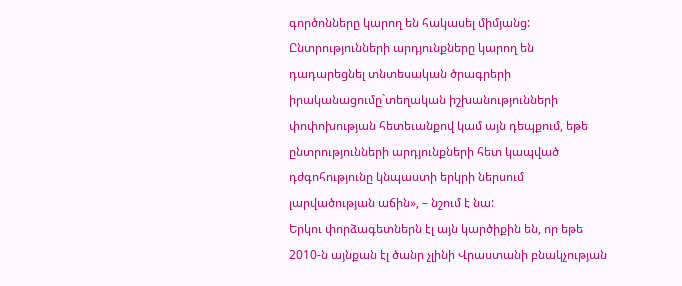գործոնները կարող են հակասել միմյանց: Ընտրությունների արդյունքները կարող են դադարեցնել տնտեսական ծրագրերի իրականացումը`տեղական իշխանությունների փոփոխության հետեւանքով կամ այն դեպքում, եթե ընտրությունների արդյունքների հետ կապված դժգոհությունը կնպաստի երկրի ներսում լարվածության աճին», – նշում է նա:
Երկու փորձագետներն էլ այն կարծիքին են, որ եթե 2010-ն այնքան էլ ծանր չլինի Վրաստանի բնակչության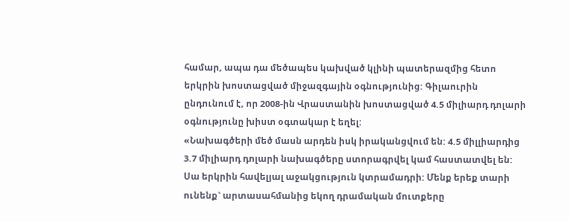համար, ապա դա մեծապես կախված կլինի պատերազմից հետո երկրին խոստացված միջազգային օգնությունից: Գիլաուրին ընդունում է, որ 2008-ին Վրաստանին խոստացված 4.5 միլիարդ դոլարի օգնությունը խիստ օգտակար է եղել:
«Նախագծերի մեծ մասն արդեն իսկ իրականցվում են: 4.5 միլլիարդից 3.7 միլիարդ դոլարի նախագծերը ստորագրվել կամ հաստատվել են: Սա երկրին հավելյալ աջակցություն կտրամադրի: Մենք երեք տարի ունենք` արտասահմանից եկող դրամական մուտքերը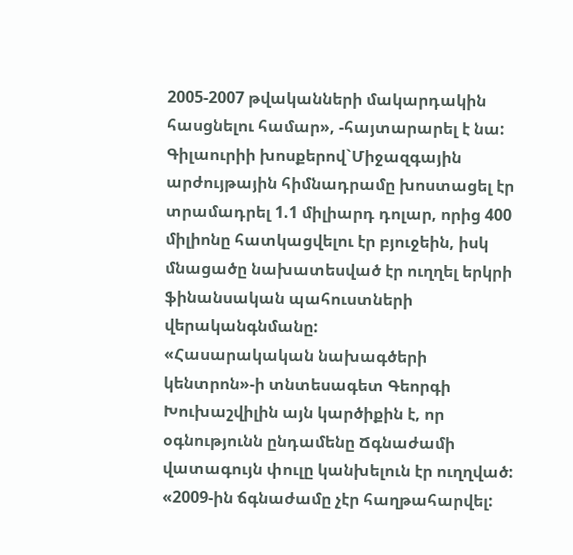2005-2007 թվականների մակարդակին հասցնելու համար», -հայտարարել է նա:
Գիլաուրիի խոսքերով`Միջազգային արժույթային հիմնադրամը խոստացել էր տրամադրել 1.1 միլիարդ դոլար, որից 400 միլիոնը հատկացվելու էր բյուջեին, իսկ մնացածը նախատեսված էր ուղղել երկրի ֆինանսական պահուստների վերականգնմանը:
«Հասարակական նախագծերի կենտրոն»-ի տնտեսագետ Գեորգի Խուխաշվիլին այն կարծիքին է, որ օգնությունն ընդամենը Ճգնաժամի վատագույն փուլը կանխելուն էր ուղղված:
«2009-ին ճգնաժամը չէր հաղթահարվել: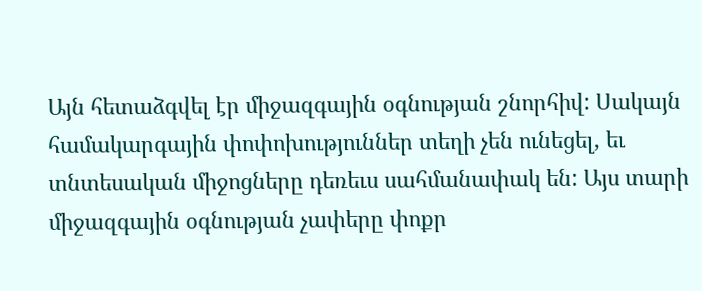Այն հետաձգվել էր միջազգային օգնության շնորհիվ: Սակայն համակարգային փոփոխություններ տեղի չեն ունեցել, եւ տնտեսական միջոցները դեռեւս սահմանափակ են: Այս տարի միջազգային օգնության չափերը փոքր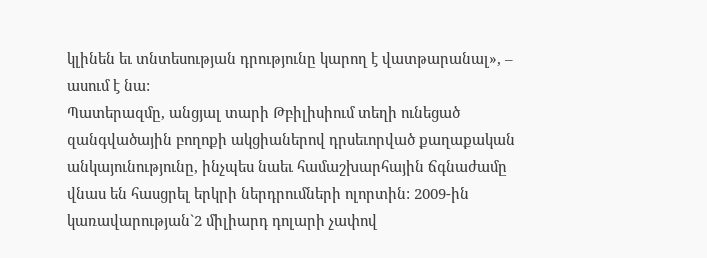կլինեն եւ տնտեսության դրությունը կարող է վատթարանալ», – ասում է նա:
Պատերազմը, անցյալ տարի Թբիլիսիում տեղի ունեցած զանգվածային բողոքի ակցիաներով դրսեւորված քաղաքական անկայունությունը, ինչպես նաեւ համաշխարհային ճգնաժամը վնաս են հասցրել երկրի ներդրումների ոլորտին: 2009-ին կառավարության`2 միլիարդ դոլարի չափով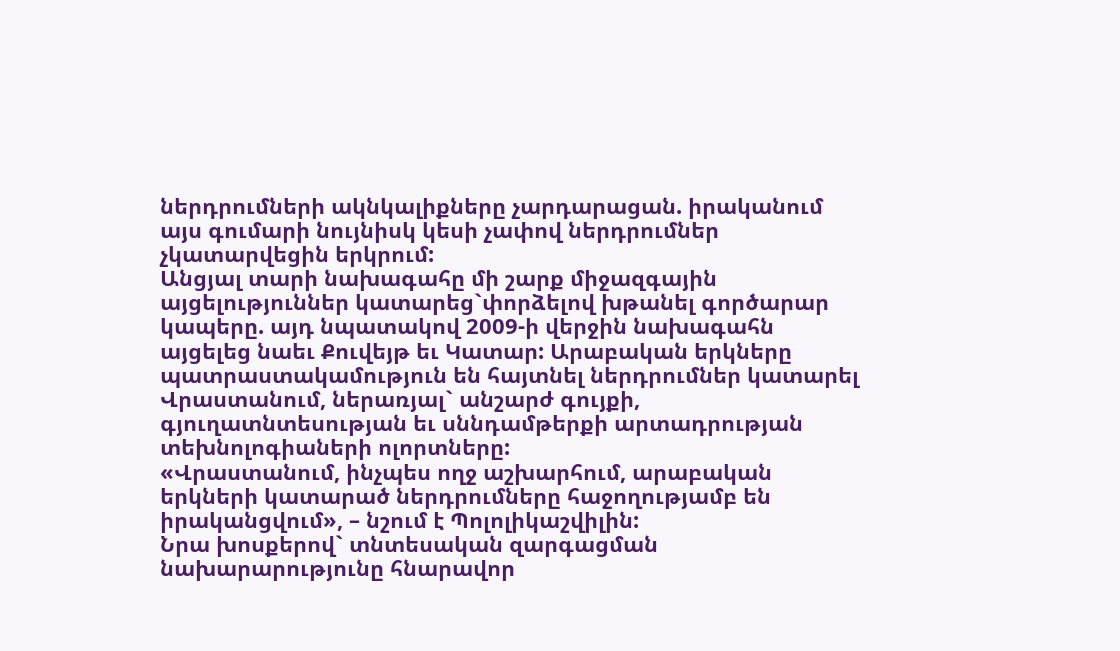ներդրումների ակնկալիքները չարդարացան. իրականում այս գումարի նույնիսկ կեսի չափով ներդրումներ չկատարվեցին երկրում:
Անցյալ տարի նախագահը մի շարք միջազգային այցելություններ կատարեց`փորձելով խթանել գործարար կապերը. այդ նպատակով 2009-ի վերջին նախագահն այցելեց նաեւ Քուվեյթ եւ Կատար: Արաբական երկները պատրաստակամություն են հայտնել ներդրումներ կատարել Վրաստանում, ներառյալ` անշարժ գույքի, գյուղատնտեսության եւ սննդամթերքի արտադրության տեխնոլոգիաների ոլորտները:
«Վրաստանում, ինչպես ողջ աշխարհում, արաբական երկների կատարած ներդրումները հաջողությամբ են իրականցվում», – նշում է Պոլոլիկաշվիլին:
Նրա խոսքերով` տնտեսական զարգացման նախարարությունը հնարավոր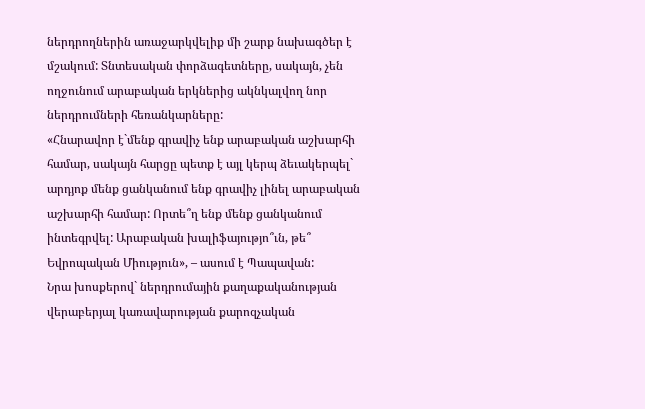ներդրողներին առաջարկվելիք մի շարք նախագծեր է մշակում: Տնտեսական փորձագետները, սակայն, չեն ողջունում արաբական երկներից ակնկալվող նոր ներդրումների հեռանկարները:
«Հնարավոր է`մենք գրավիչ ենք արաբական աշխարհի համար, սակայն հարցը պետք է այլ կերպ ձեւակերպել` արդյոք մենք ցանկանում ենք գրավիչ լինել արաբական աշխարհի համար: Որտե՞ղ ենք մենք ցանկանում ինտեգրվել: Արաբական խալիֆայությո՞ւն, թե՞ Եվրոպական Միություն», – ասում է Պապավան:
Նրա խոսքերով` ներդրումային քաղաքականության վերաբերյալ կառավարության քարոզչական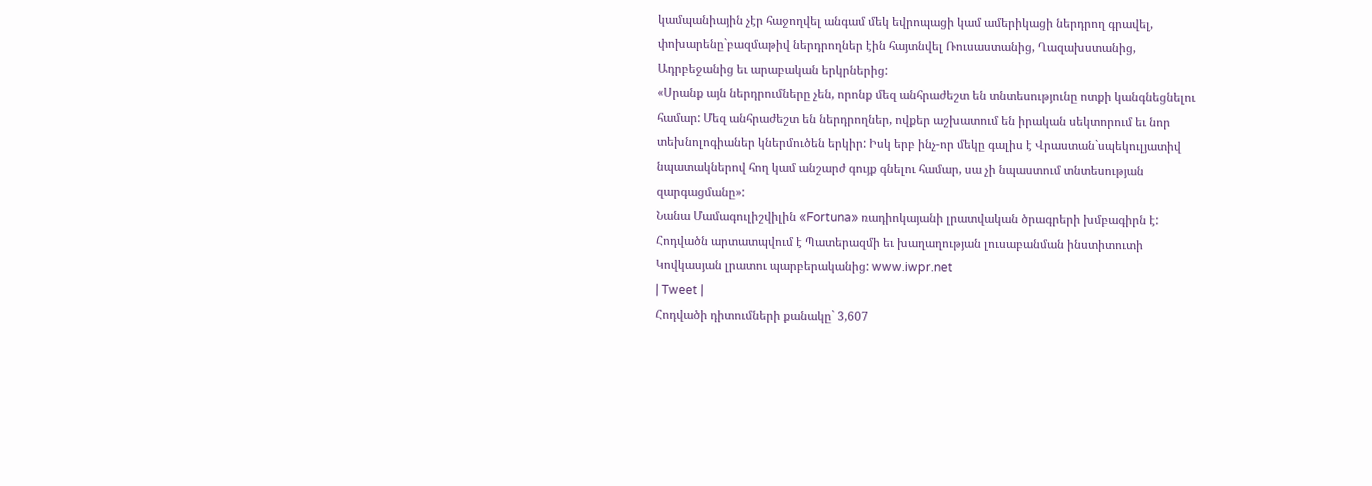կամպանիային չէր հաջողվել անգամ մեկ եվրոպացի կամ ամերիկացի ներդրող գրավել, փոխարենը`բազմաթիվ ներդրողներ էին հայտնվել Ռուսաստանից, Ղազախստանից, Ադրբեջանից եւ արաբական երկրներից:
«Սրանք այն ներդրումները չեն, որոնք մեզ անհրաժեշտ են տնտեսությունը ոտքի կանգնեցնելու համար: Մեզ անհրաժեշտ են ներդրողներ, ովքեր աշխատում են իրական սեկտորում եւ նոր տեխնոլոգիաներ կներմուծեն երկիր: Իսկ երբ ինչ-որ մեկը գալիս է Վրաստան`սպեկուլյատիվ նպատակներով հող կամ անշարժ գույք գնելու համար, սա չի նպաստում տնտեսության զարգացմանը»:
Նանա Մամագուլիշվիլին «Fortuna» ռադիոկայանի լրատվական ծրագրերի խմբագիրն է:
Հոդվածն արտատպվում է Պատերազմի եւ խաղաղության լուսաբանման ինստիտուտի Կովկասյան լրատու պարբերականից: www.iwpr.net
| Tweet |
Հոդվածի դիտումների քանակը` 3,607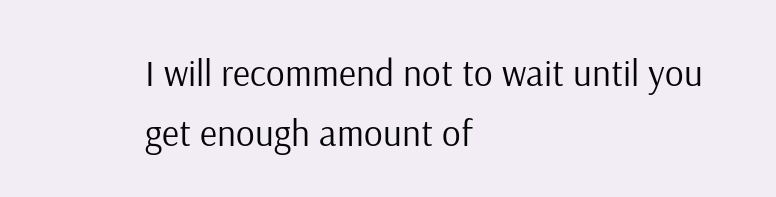I will recommend not to wait until you get enough amount of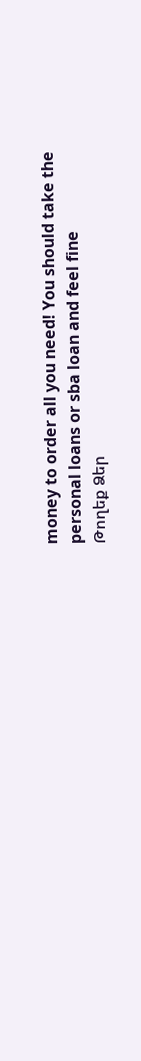money to order all you need! You should take the personal loans or sba loan and feel fine
Թողեք Ձեր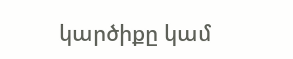կարծիքը կամ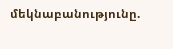մեկնաբանությունը.